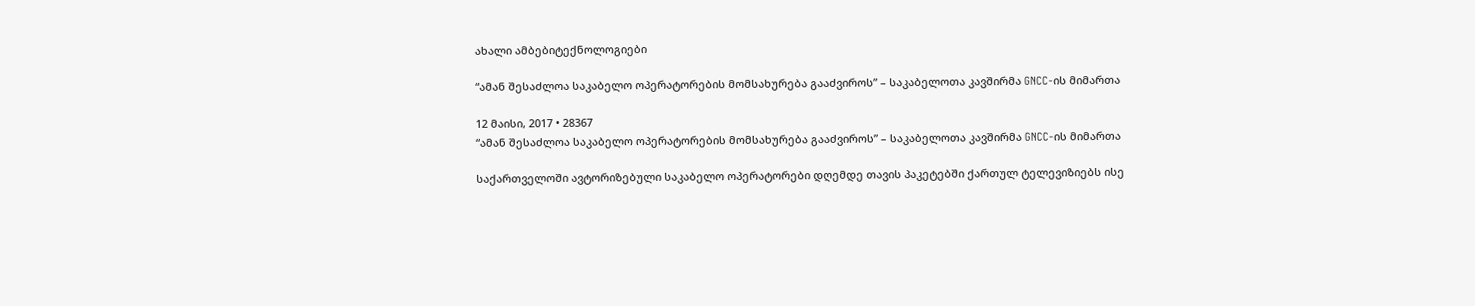ახალი ამბებიტექნოლოგიები

“ამან შესაძლოა საკაბელო ოპერატორების მომსახურება გააძვიროს” – საკაბელოთა კავშირმა GNCC-ის მიმართა

12 მაისი, 2017 • 28367
“ამან შესაძლოა საკაბელო ოპერატორების მომსახურება გააძვიროს” – საკაბელოთა კავშირმა GNCC-ის მიმართა

საქართველოში ავტორიზებული საკაბელო ოპერატორები დღემდე თავის პაკეტებში ქართულ ტელევიზიებს ისე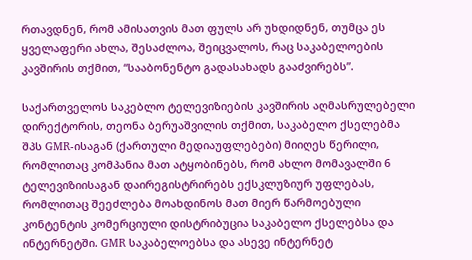რთავდნენ, რომ ამისათვის მათ ფულს არ უხდიდნენ, თუმცა ეს ყველაფერი ახლა, შესაძლოა, შეიცვალოს, რაც საკაბელოების კავშირის თქმით, “სააბონენტო გადასახადს გააძვირებს”.

საქართველოს საკებლო ტელევიზიების კავშირის აღმასრულებელი დირექტორის, თეონა ბერუაშვილის თქმით, საკაბელო ქსელებმა შპს GMR-ისაგან (ქართული მედიაუფლებები) მიიღეს წერილი, რომლითაც კომპანია მათ ატყობინებს, რომ ახლო მომავალში 6 ტელევიზიისაგან დაირეგისტრირებს ექსკლუზიურ უფლებას, რომლითაც შეეძლება მოახდინოს მათ მიერ წარმოებული კონტენტის კომერციული დისტრიბუცია საკაბელო ქსელებსა და ინტერნეტში. GMR საკაბელოებსა და ასევე ინტერნეტ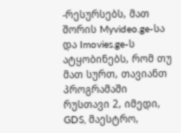-რესურსებს, მათ შორის Myvideo.ge-სა და Imovies.ge-ს ატყობინებს, რომ თუ მათ სურთ, თავიანთ პროგრამაში რუსთავი 2, იმედი, GDS, მაესტრო,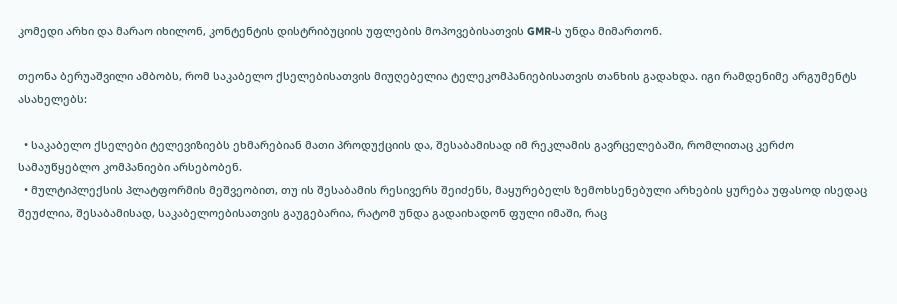კომედი არხი და მარაო იხილონ, კონტენტის დისტრიბუციის უფლების მოპოვებისათვის GMR-ს უნდა მიმართონ.

თეონა ბერუაშვილი ამბობს, რომ საკაბელო ქსელებისათვის მიუღებელია ტელეკომპანიებისათვის თანხის გადახდა. იგი რამდენიმე არგუმენტს ასახელებს:

  • საკაბელო ქსელები ტელევიზიებს ეხმარებიან მათი პროდუქციის და, შესაბამისად იმ რეკლამის გავრცელებაში, რომლითაც კერძო სამაუწყებლო კომპანიები არსებობენ.
  • მულტიპლექსის პლატფორმის მეშვეობით, თუ ის შესაბამის რესივერს შეიძენს, მაყურებელს ზემოხსენებული არხების ყურება უფასოდ ისედაც შეუძლია, შესაბამისად, საკაბელოებისათვის გაუგებარია, რატომ უნდა გადაიხადონ ფული იმაში, რაც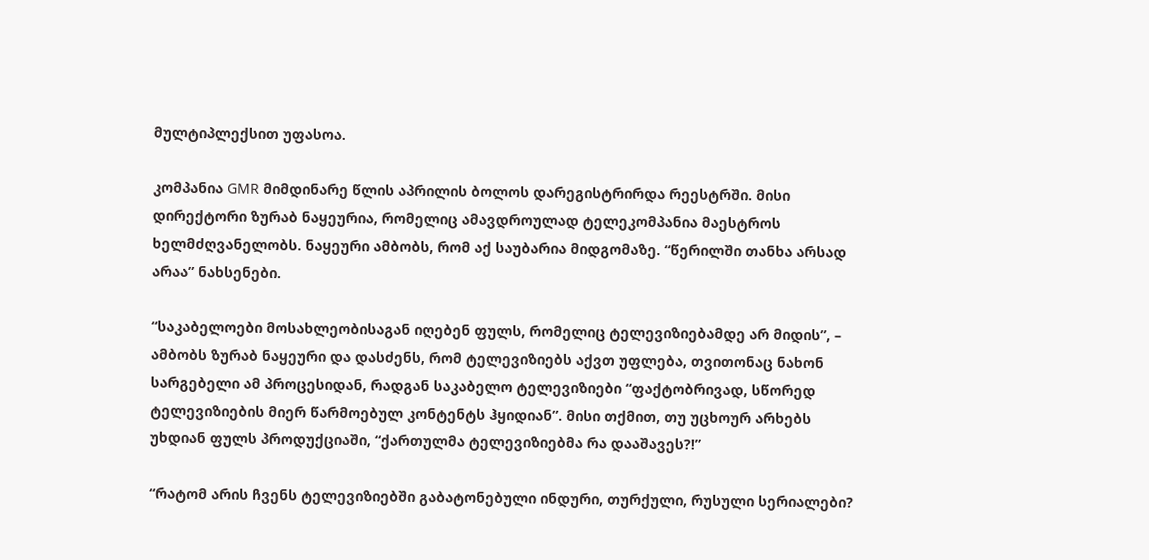მულტიპლექსით უფასოა.

კომპანია GMR მიმდინარე წლის აპრილის ბოლოს დარეგისტრირდა რეესტრში. მისი დირექტორი ზურაბ ნაყეურია, რომელიც ამავდროულად ტელეკომპანია მაესტროს ხელმძღვანელობს. ნაყეური ამბობს, რომ აქ საუბარია მიდგომაზე. “წერილში თანხა არსად არაა” ნახსენები.

“საკაბელოები მოსახლეობისაგან იღებენ ფულს, რომელიც ტელევიზიებამდე არ მიდის”, – ამბობს ზურაბ ნაყეური და დასძენს, რომ ტელევიზიებს აქვთ უფლება, თვითონაც ნახონ სარგებელი ამ პროცესიდან, რადგან საკაბელო ტელევიზიები “ფაქტობრივად, სწორედ ტელევიზიების მიერ წარმოებულ კონტენტს ჰყიდიან”. მისი თქმით, თუ უცხოურ არხებს უხდიან ფულს პროდუქციაში, “ქართულმა ტელევიზიებმა რა დააშავეს?!”

“რატომ არის ჩვენს ტელევიზიებში გაბატონებული ინდური, თურქული, რუსული სერიალები?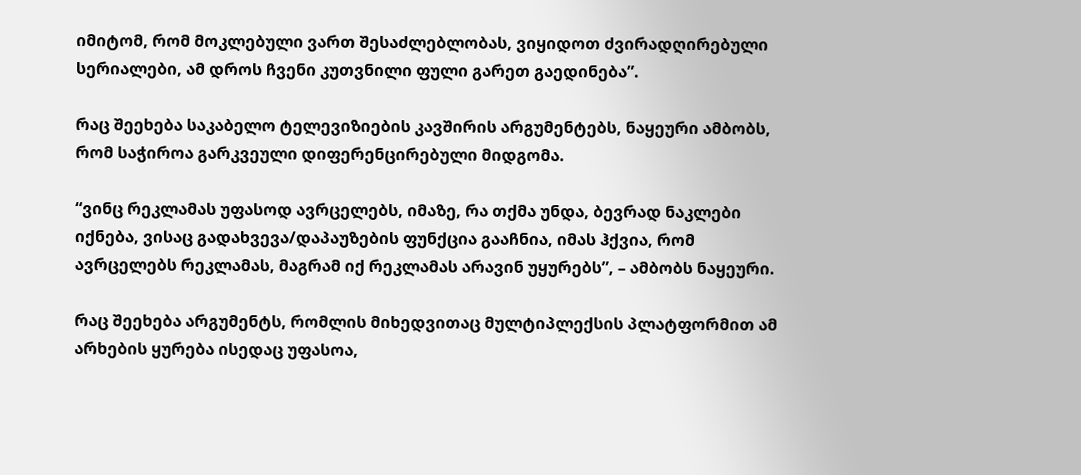იმიტომ, რომ მოკლებული ვართ შესაძლებლობას, ვიყიდოთ ძვირადღირებული სერიალები, ამ დროს ჩვენი კუთვნილი ფული გარეთ გაედინება”.

რაც შეეხება საკაბელო ტელევიზიების კავშირის არგუმენტებს, ნაყეური ამბობს, რომ საჭიროა გარკვეული დიფერენცირებული მიდგომა.

“ვინც რეკლამას უფასოდ ავრცელებს, იმაზე, რა თქმა უნდა, ბევრად ნაკლები იქნება, ვისაც გადახვევა/დაპაუზების ფუნქცია გააჩნია, იმას ჰქვია, რომ ავრცელებს რეკლამას, მაგრამ იქ რეკლამას არავინ უყურებს”, – ამბობს ნაყეური.

რაც შეეხება არგუმენტს, რომლის მიხედვითაც მულტიპლექსის პლატფორმით ამ არხების ყურება ისედაც უფასოა,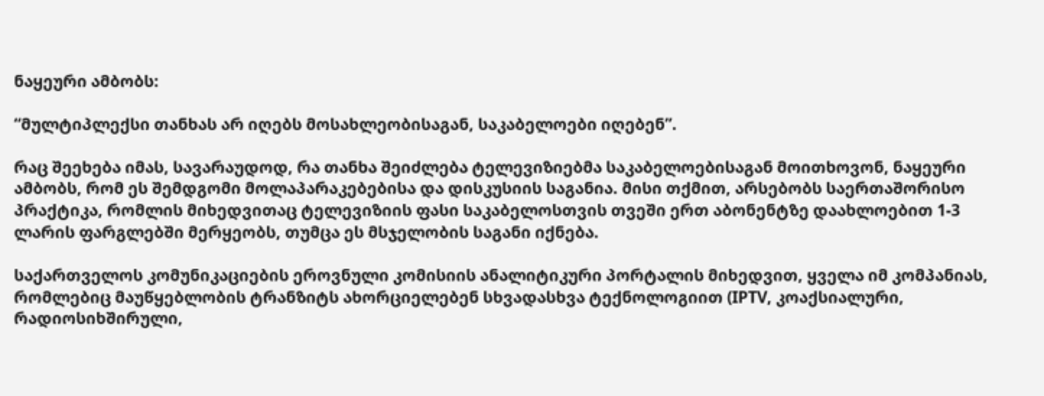ნაყეური ამბობს:

“მულტიპლექსი თანხას არ იღებს მოსახლეობისაგან, საკაბელოები იღებენ”.

რაც შეეხება იმას, სავარაუდოდ, რა თანხა შეიძლება ტელევიზიებმა საკაბელოებისაგან მოითხოვონ, ნაყეური ამბობს, რომ ეს შემდგომი მოლაპარაკებებისა და დისკუსიის საგანია. მისი თქმით, არსებობს საერთაშორისო პრაქტიკა, რომლის მიხედვითაც ტელევიზიის ფასი საკაბელოსთვის თვეში ერთ აბონენტზე დაახლოებით 1-3 ლარის ფარგლებში მერყეობს, თუმცა ეს მსჯელობის საგანი იქნება.

საქართველოს კომუნიკაციების ეროვნული კომისიის ანალიტიკური პორტალის მიხედვით, ყველა იმ კომპანიას, რომლებიც მაუწყებლობის ტრანზიტს ახორციელებენ სხვადასხვა ტექნოლოგიით (IPTV, კოაქსიალური, რადიოსიხშირული,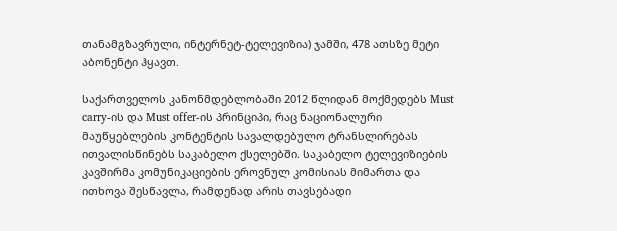თანამგზავრული, ინტერნეტ-ტელევიზია) ჯამში, 478 ათსზე მეტი აბონენტი ჰყავთ.

საქართველოს კანონმდებლობაში 2012 წლიდან მოქმედებს Must carry-ის და Must offer-ის პრინციპი, რაც ნაციონალური მაუწყებლების კონტენტის სავალდებულო ტრანსლირებას ითვალისწინებს საკაბელო ქსელებში. საკაბელო ტელევიზიების კავშირმა კომუნიკაციების ეროვნულ კომისიას მიმართა და ითხოვა შესწავლა, რამდენად არის თავსებადი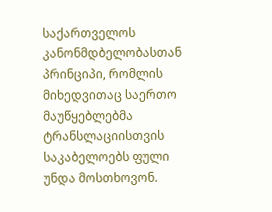საქართველოს კანონმდბელობასთან პრინციპი, რომლის მიხედვითაც საერთო მაუწყებლებმა ტრანსლაციისთვის საკაბელოებს ფული უნდა მოსთხოვონ.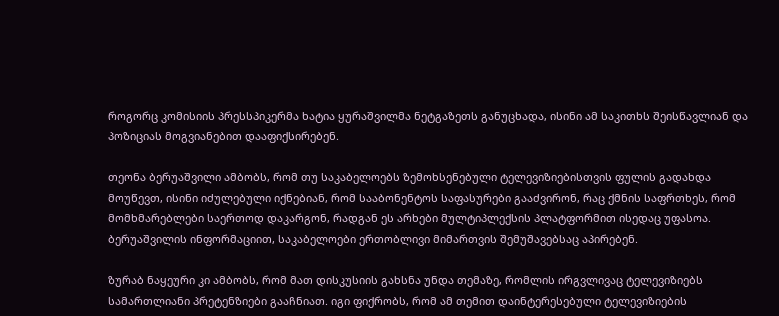როგორც კომისიის პრესსპიკერმა ხატია ყურაშვილმა ნეტგაზეთს განუცხადა, ისინი ამ საკითხს შეისწავლიან და პოზიციას მოგვიანებით დააფიქსირებენ.

თეონა ბერუაშვილი ამბობს, რომ თუ საკაბელოებს ზემოხსენებული ტელევიზიებისთვის ფულის გადახდა მოუწევთ, ისინი იძულებული იქნებიან, რომ სააბონენტოს საფასურები გააძვირონ, რაც ქმნის საფრთხეს, რომ მომხმარებლები საერთოდ დაკარგონ, რადგან ეს არხები მულტიპლექსის პლატფორმით ისედაც უფასოა. ბერუაშვილის ინფორმაციით, საკაბელოები ერთობლივი მიმართვის შემუშავებსაც აპირებენ.

ზურაბ ნაყეური კი ამბობს, რომ მათ დისკუსიის გახსნა უნდა თემაზე, რომლის ირგვლივაც ტელევიზიებს სამართლიანი პრეტენზიები გააჩნიათ. იგი ფიქრობს, რომ ამ თემით დაინტერესებული ტელევიზიების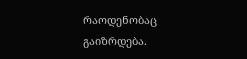რაოდენობაც გაიზრდება.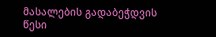მასალების გადაბეჭდვის წესი